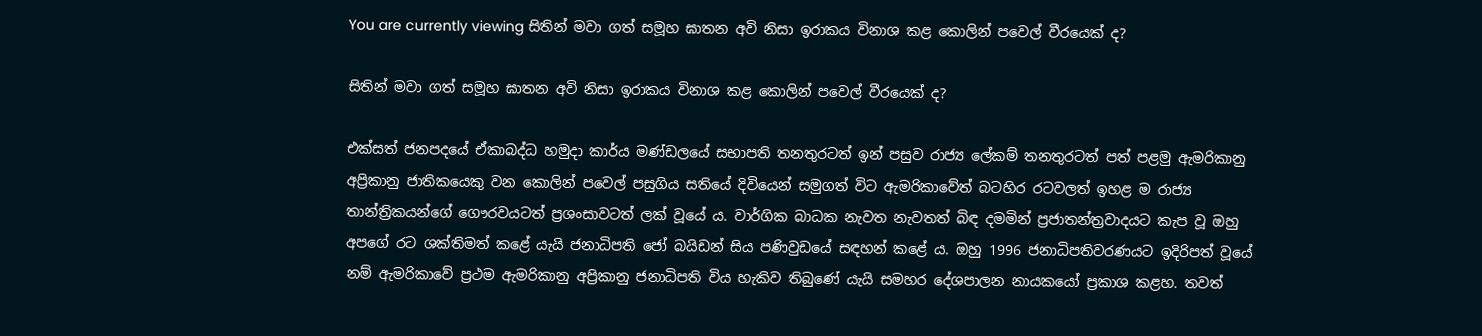You are currently viewing සිතින් මවා ගත් සමූහ ඝාතන අවි නිසා ඉරාකය විනාශ කළ කොලින් පවෙල් වීරයෙක් ද?

සිතින් මවා ගත් සමූහ ඝාතන අවි නිසා ඉරාකය විනාශ කළ කොලින් පවෙල් වීරයෙක් ද?

එක්සත් ජනපදයේ ඒකාබද්ධ හමුදා කාර්ය මණ්ඩලයේ සභාපති තනතුරටත් ඉන් පසුව රාජ්‍ය ලේකම් තනතුරටත් පත් පළමු ඇමරිකානු අප්‍රිකානු ජාතිකයෙකු වන කොලින් පවෙල් පසුගිය සතියේ දිවියෙන් සමුගත් විට ඇමරිකාවේත් බටහිර රටවලත් ඉහළ ම රාජ්‍ය තාන්ත්‍රිකයන්ගේ ගෞරවයටත් ප්‍රශංසාවටත් ලක් වූයේ ය. වාර්ගික බාධක නැවත නැවතත් බිඳ දමමින් ප්‍රජාතන්ත්‍රවාදයට කැප වූ ඔහු අපගේ රට ශක්තිමත් කළේ යැයි ජනාධිපති ජෝ බයිඩන් සිය පණිවුඩයේ සඳහන් කළේ ය. ඔහු 1996 ජනාධිපතිවරණයට ඉදිරිපත් වූයේ නම් ඇමරිකාවේ ප්‍රථම ඇමරිකානු අප්‍රිකානු ජනාධිපති විය හැකිව තිබුණේ යැයි සමහර දේශපාලන නායකයෝ ප්‍රකාශ කළහ. තවත්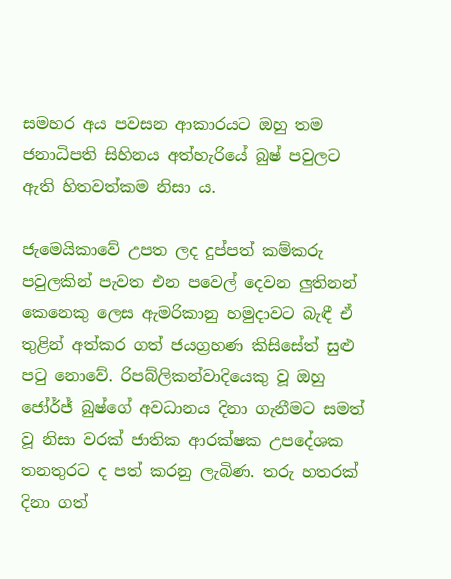සමහර අය පවසන ආකාරයට ඔහු තම ජනාධිපති සිහිනය අත්හැරියේ බුෂ් පවුලට ඇති හිතවත්කම නිසා ය.

ජැමෙයිකාවේ උපත ලද දුප්පත් කම්කරු පවුලකින් පැවත එන පවෙල් දෙවන ලුතිනන් කෙනෙකු ලෙස ඇමරිකානු හමුදාවට බැඳී ඒ තුළින් අත්කර ගත් ජයග්‍රහණ කිසිසේත් සුළු පටු නොවේ. රිපබ්ලිකන්වාදියෙකු වූ ඔහු ජෝර්ජ් බුෂ්ගේ අවධානය දිනා ගැනීමට සමත් වූ නිසා වරක් ජාතික ආරක්ෂක උපදේශක තනතුරට ද පත් කරනු ලැබිණ. තරු හතරක් දිනා ගත්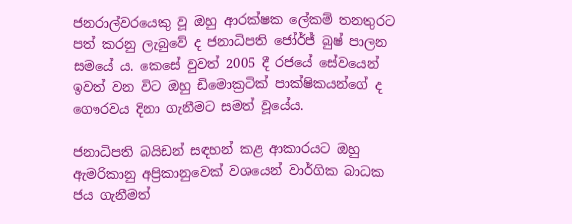ජනරාල්වරයෙකු වූ ඔහු ආරක්ෂක ලේකම් තනතුරට පත් කරනු ලැබුවේ ද ජනාධිපති ජෝර්ජ් බුෂ් පාලන සමයේ ය. කෙසේ වුවත් 2005 දී රජයේ සේවයෙන් ඉවත් වන විට ඔහු ඩිමොක්‍රටික් පාක්ෂිකයන්ගේ ද ගෞරවය දිනා ගැනීමට සමත් වූයේය.

ජනාධිපති බයිඩන් සඳහන් කළ ආකාරයට ඔහු ඇමරිකානු අප්‍රිකානුවෙක් වශයෙන් වාර්ගික බාධක ජය ගැනීමත්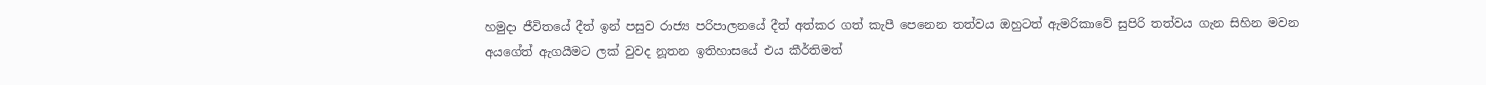හමුදා ජීවිතයේ දීත් ඉන් පසුව රාජ්‍ය පරිපාලනයේ දීත් අත්කර ගත් කැපී පෙනෙන තත්වය ඔහුටත් ඇමරිකාවේ සුපිරි තත්වය ගැන සිහින මවන අයගේත් ඇගයීමට ලක් වුවද නූතන ඉතිහාසයේ එය කීර්තිමත්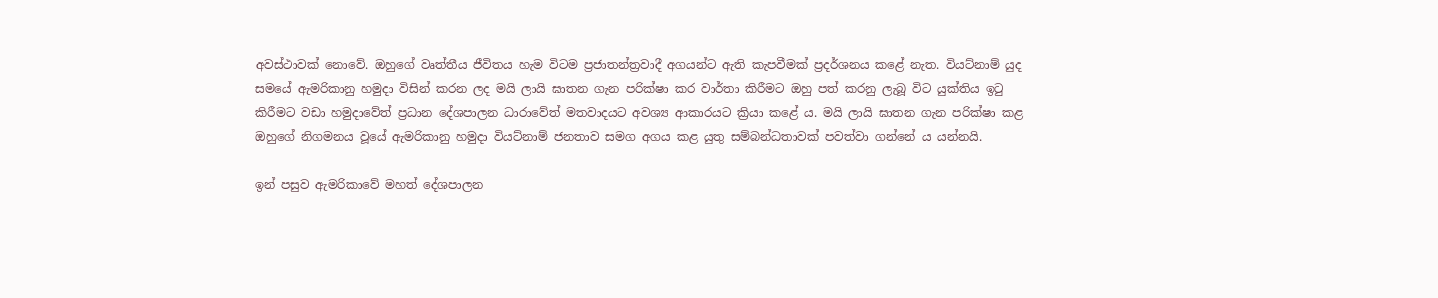අවස්ථාවක් නොවේ. ඔහුගේ වෘත්තීය ජීවිතය හැම විටම ප්‍රජාතන්ත්‍රවාදී අගයන්ට ඇති කැපවීමක් ප්‍රදර්ශනය කළේ නැත. වියට්නාම් යුද සමයේ ඇමරිකානු හමුදා විසින් කරන ලද මයි ලායි ඝාතන ගැන පරික්ෂා කර වාර්තා කිරීමට ඔහු පත් කරනු ලැබූ විට යුක්තිය ඉටු කිරීමට වඩා හමුදාවේත් ප්‍රධාන දේශපාලන ධාරාවේත් මතවාදයට අවශ්‍ය ආකාරයට ක්‍රියා කළේ ය. මයි ලායි ඝාතන ගැන පරික්ෂා කළ ඔහුගේ නිගමනය වූයේ ඇමරිකානු හමුදා වියට්නාම් ජනතාව සමග අගය කළ යුතු සම්බන්ධතාවක් පවත්වා ගන්නේ ය යන්නයි.

ඉන් පසුව ඇමරිකාවේ මහත් දේශපාලන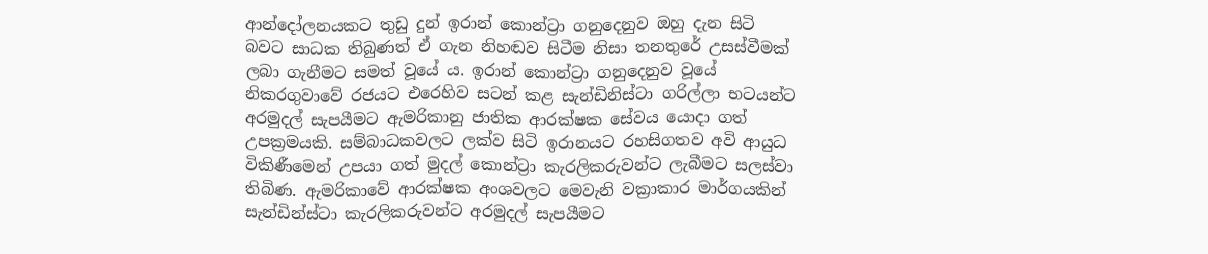ආන්දෝලනයකට තුඩු දුන් ඉරාන් කොන්ට්‍රා ගනුදෙනුව ඔහු දැන සිටි බවට සාධක තිබුණත් ඒ ගැන නිහඬව සිටීම නිසා තනතුරේ උසස්වීමක් ලබා ගැනීමට සමත් වූයේ ය. ඉරාන් කොන්ට්‍රා ගනුදෙනුව වූයේ නිකරගුවාවේ රජයට එරෙහිව සටන් කළ සැන්ඩිනිස්ටා ගරිල්ලා භටයන්ට අරමුදල් සැපයීමට ඇමරිකානු ජාතික ආරක්ෂක සේවය යොදා ගත් උපක්‍රමයකි. සම්බාධකවලට ලක්ව සිටි ඉරානයට රහසිගතව අවි ආයුධ විකිණීමෙන් උපයා ගත් මුදල් කොන්ට්‍රා කැරලිකරුවන්ට ලැබීමට සලස්වා තිබිණ. ඇමරිකාවේ ආරක්ෂක අංශවලට මෙවැනි වක්‍රාකාර මාර්ගයකින් සැන්ඩින්ස්ටා කැරලිකරුවන්ට අරමුදල් සැපයීමට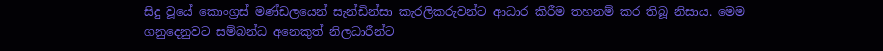සිදු වූයේ කොංග්‍රස් මණ්ඩලයෙන් සැන්ඩින්සා කැරලිකරුවන්ට ආධාර කිරීම තහනම් කර තිබූ නිසාය. මෙම ගනුදෙනුවට සම්බන්ධ අනෙකුත් නිලධාරීන්ට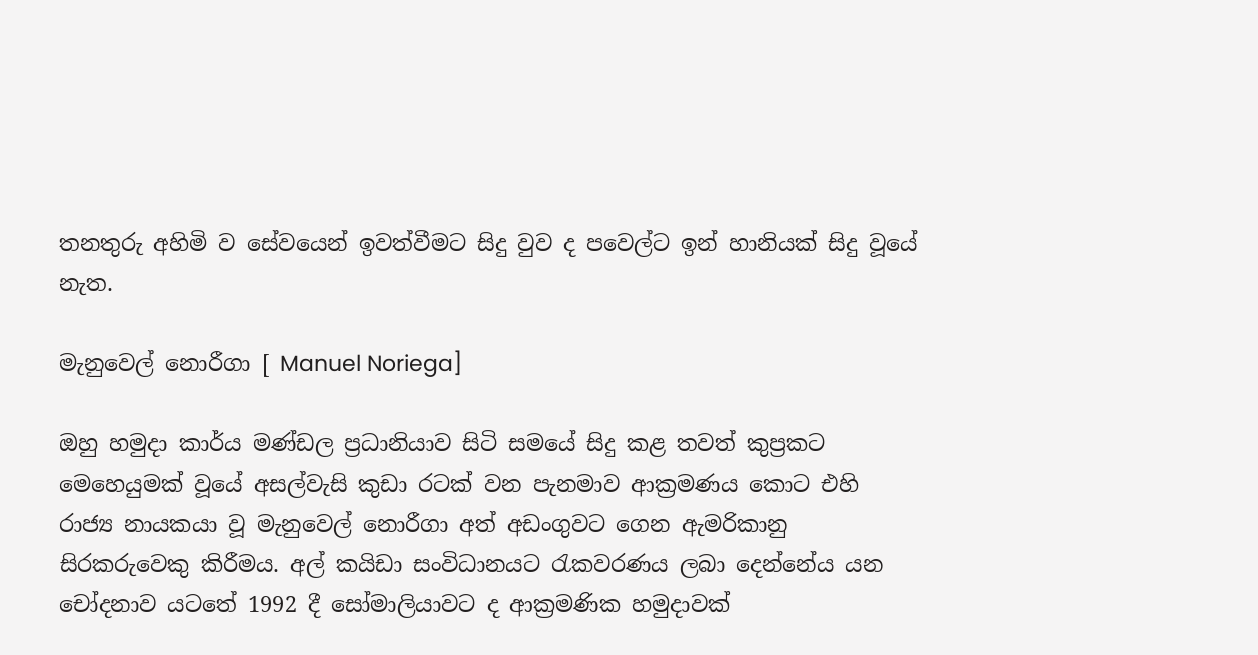තනතුරු අහිමි ව සේවයෙන් ඉවත්වීමට සිදු වුව ද පවෙල්ට ඉන් හානියක් සිදු වූයේ නැත.

මැනුවෙල් නොරීගා [ Manuel Noriega]

ඔහු හමුදා කාර්ය මණ්ඩල ප්‍රධානියාව සිටි සමයේ සිදු කළ තවත් කුප්‍රකට මෙහෙයුමක් වූයේ අසල්වැසි කුඩා රටක් වන පැනමාව ආක්‍රමණය කොට එහි රාජ්‍ය නායකයා වූ මැනුවෙල් නොරීගා අත් අඩංගුවට ගෙන ඇමරිකානු සිරකරුවෙකු කිරීමය. අල් කයිඩා සංවිධානයට රැකවරණය ලබා දෙන්නේය යන චෝදනාව යටතේ 1992 දී සෝමාලියාවට ද ආක්‍රමණික හමුදාවක්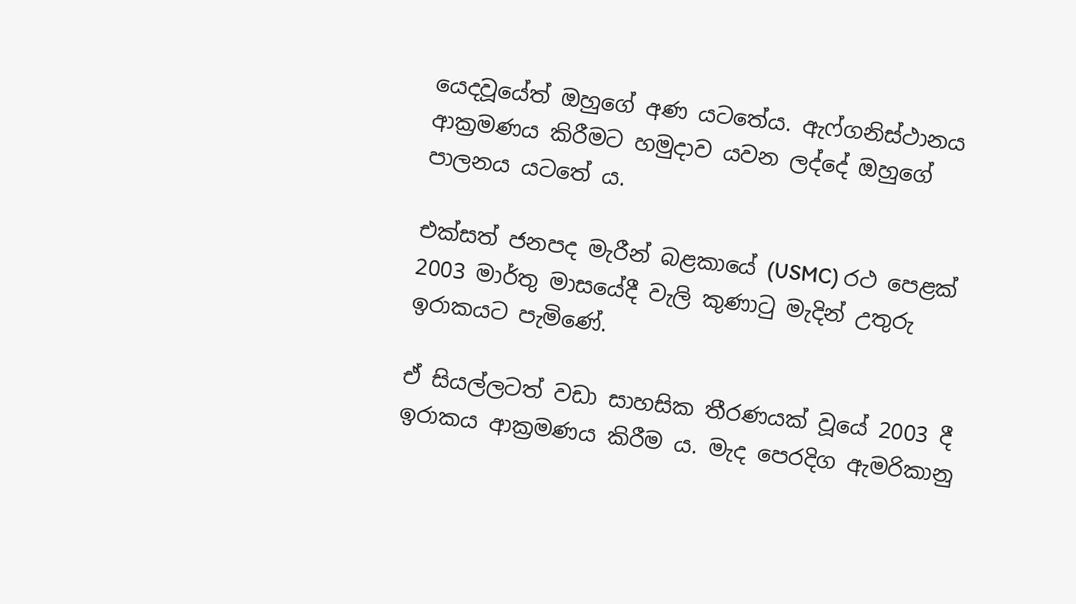යෙදවූයේත් ඔහුගේ අණ යටතේය. ඇෆ්ගනිස්ථානය ආක්‍රමණය කිරීමට හමුදාව යවන ලද්දේ ඔහුගේ පාලනය යටතේ ය.

එක්සත් ජනපද මැරීන් බළකායේ (USMC) රථ පෙළක් 2003 මාර්තු මාසයේදී වැලි කුණාටු මැදින් උතුරු ඉරාකයට පැමිණේ.

ඒ සියල්ලටත් වඩා සාහසික තීරණයක් වූයේ 2003 දී ඉරාකය ආක්‍රමණය කිරීම ය. මැද පෙරදිග ඇමරිකානු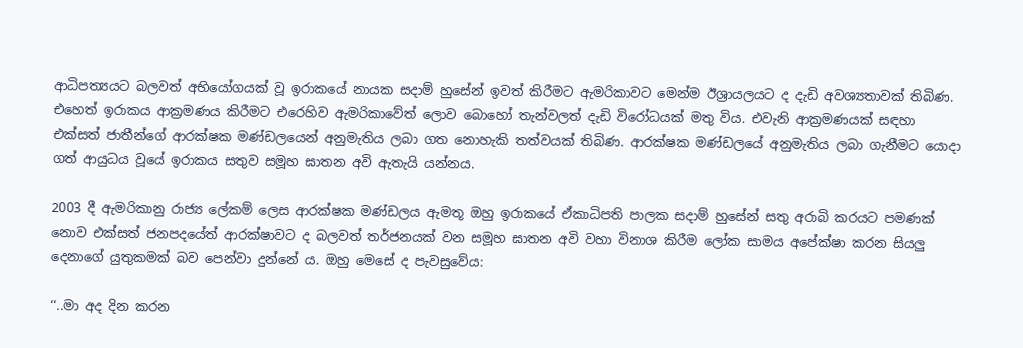ආධිපත්‍යයට බලවත් අභියෝගයක් වූ ඉරාකයේ නායක සදාම් හුසේන් ඉවත් කිරීමට ඇමරිකාවට මෙන්ම ඊශ්‍රායලයට ද දැඩි අවශ්‍යතාවක් තිබිණ. එහෙත් ඉරාකය ආක්‍රමණය කිරීමට එරෙහිව ඇමරිකාවේත් ලොව බොහෝ තැන්වලත් දැඩි විරෝධයක් මතු විය. එවැනි ආක්‍රමණයක් සඳහා එක්සත් ජාතීන්ගේ ආරක්ෂක මණ්ඩලයෙන් අනුමැතිය ලබා ගත නොහැකි තත්වයක් තිබිණ. ආරක්ෂක මණ්ඩලයේ අනුමැතිය ලබා ගැනීමට යොදා ගත් ආයුධය වූයේ ඉරාකය සතුව සමූහ ඝාතන අවි ඇතැයි යන්නය.

2003 දී ඇමරිකානු රාජ්‍ය ලේකම් ලෙස ආරක්ෂක මණ්ඩලය ඇමතූ ඔහු ඉරාකයේ ඒකාධිපති පාලක සදාම් හුසේන් සතු අරාබි කරයට පමණක් නොව එක්සත් ජනපදයේත් ආරක්ෂාවට ද බලවත් තර්ජනයක් වන සමූහ ඝාතන අවි වහා විනාශ කිරීම ලෝක සාමය අපේක්ෂා කරන සියලු දෙනාගේ යුතුකමක් බව පෙන්වා දුන්නේ ය. ඔහු මෙසේ ද පැවසුවේය:

‘‘..මා අද දින කරන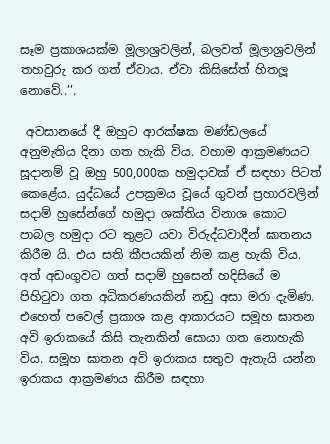සෑම ප්‍රකාශයක්ම මූලාශ්‍රවලින්, බලවත් මූලාශ්‍රවලින් තහවුරු කර ගත් ඒවාය. ඒවා කිසිසේත් හිතලූ නොවේ..’’.

 අවසානයේ දී ඔහුට ආරක්ෂක මණ්ඩලයේ අනුමැතිය දිනා ගත හැකි විය. වහාම ආක්‍රමණයට සූදානම් වූ ඔහු 500,000ක හමුදාවක් ඒ සඳහා පිටත් කෙළේය. යුද්ධයේ උපක්‍රමය වූයේ ගුවන් ප්‍රහාරවලින් සදාම් හුසේන්ගේ හමුදා ශක්තිය විනාශ කොට පාබල හමුදා රට තුළට යවා විරුද්ධවාදීන් ඝාතනය කිරීම යි. එය සති කීපයකින් නිම කළ හැකි විය. අත් අඩංගුවට ගත් සදාම් හුසෙන් හදිසියේ ම පිහිටුවා ගත අධිකරණයකින් නඩු අසා මරා දැමිණ. එහෙත් පවෙල් ප්‍රකාශ කළ ආකාරයට සමූහ ඝාතන අවි ඉරාකයේ කිසි තැනකින් සොයා ගත නොහැකි විය. සමූහ ඝාතන අවි ඉරාකය සතුව ඇතැයි යන්න ඉරාකය ආක්‍රමණය කිරීම සඳහා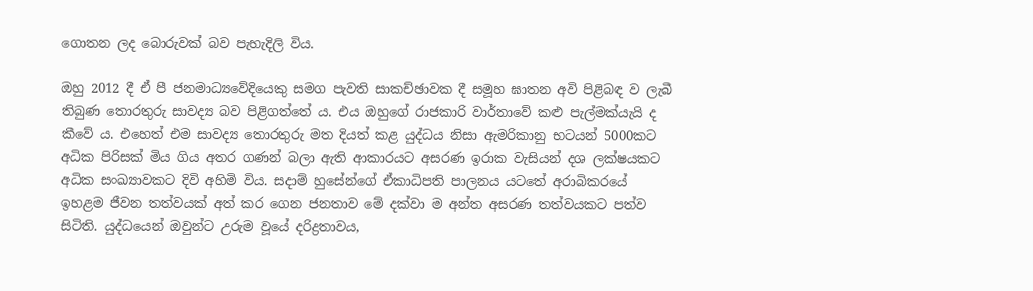ගොතන ලද බොරුවක් බව පැහැදිලි විය.

ඔහු 2012 දී ඒ පී ජනමාධ්‍යවේදියෙකු සමග පැවති සාකච්ඡාවක දී සමූහ ඝාතන අවි පිළිබඳ ව ලැබී තිබුණ තොරතුරු සාවද්‍ය බව පිළිගත්තේ ය. එය ඔහුගේ රාජකාරි වාර්තාවේ කළු පැල්මක්යැයි ද කීවේ ය. එහෙත් එම සාවද්‍ය තොරතුරු මත දියත් කළ යුද්ධය නිසා ඇමරිකානු භටයන් 5000කට අධික පිරිසක් මිය ගිය අතර ගණන් බලා ඇති ආකාරයට අසරණ ඉරාක වැසියන් දශ ලක්ෂයකට අධික සංඛ්‍යාවකට දිවි අහිමි විය. සදාම් හුසේන්ගේ ඒකාධිපති පාලනය යටතේ අරාබිකරයේ ඉහළම ජීවන තත්වයක් අත් කර ගෙන ජනතාව මේ දක්වා ම අන්ත අසරණ තත්වයකට පත්ව සිටිති. යුද්ධයෙන් ඔවුන්ට උරුම වූයේ දරිද්‍රතාවය,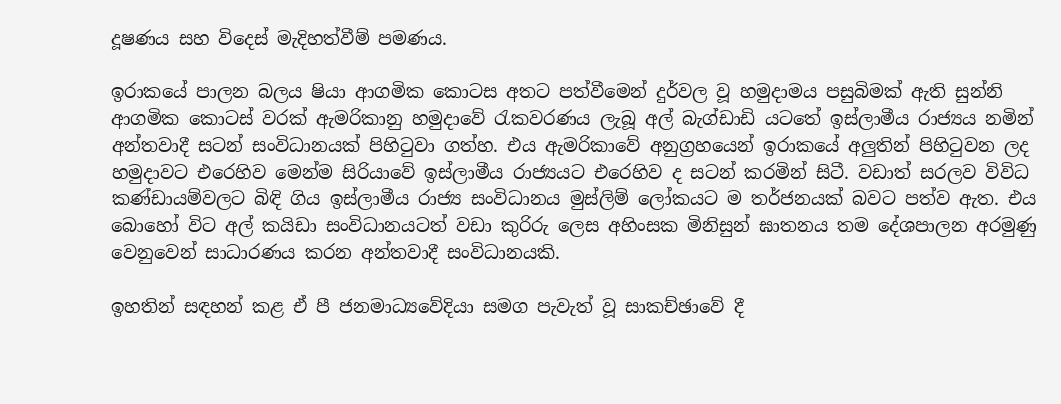දූෂණය සහ විදෙස් මැදිහත්වීම් පමණය.

ඉරාකයේ පාලන බලය ෂියා ආගමික කොටස අතට පත්වීමෙන් දුර්වල වූ හමුදාමය පසුබිමක් ඇති සුන්නි ආගමික කොටස් වරක් ඇමරිකානු හමුදාවේ රැකවරණය ලැබූ අල් බැග්ඩාඩි යටතේ ඉස්ලාමීය රාජ්‍යය නමින් අන්තවාදී සටන් සංවිධානයක් පිහිටුවා ගත්හ. එය ඇමරිකාවේ අනුග්‍රහයෙන් ඉරාකයේ අලුතින් පිහිටුවන ලද හමුදාවට එරෙහිව මෙන්ම සිරියාවේ ඉස්ලාමීය රාජ්‍යයට එරෙහිව ද සටන් කරමින් සිටී. වඩාත් සරලව විවිධ කණ්ඩායම්වලට බිඳි ගිය ඉස්ලාමීය රාජ්‍ය සංවිධානය මුස්ලිම් ලෝකයට ම තර්ජනයක් බවට පත්ව ඇත. එය බොහෝ විට අල් කයිඩා සංවිධානයටත් වඩා කුරිරු ලෙස අහිංසක මිනිසුන් ඝාතනය තම දේශපාලන අරමුණු වෙනුවෙන් සාධාරණය කරන අන්තවාදී සංවිධානයකි.

ඉහතින් සඳහන් කළ ඒ පී ජනමාධ්‍යවේදියා සමග පැවැත් වූ සාකච්ඡාවේ දී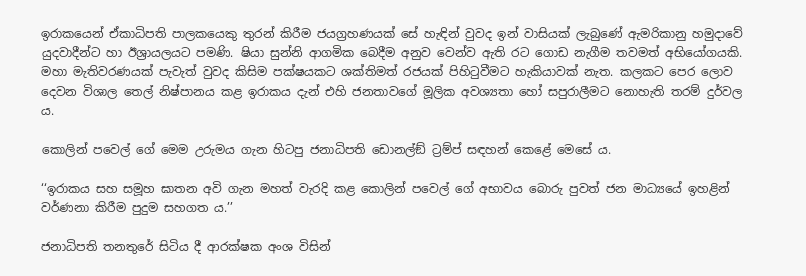ඉරාකයෙන් ඒකාධිපති පාලකයෙකු තුරන් කිරීම ජයග්‍රහණයක් සේ හැඳින් වුවද ඉන් වාසියක් ලැබුණේ ඇමරිකානු හමුදාවේ යුදවාදීන්ට හා ඊශ්‍රායලයට පමණි. ෂියා සුන්නි ආගමික බෙදීම අනුව වෙන්ව ඇති රට ගොඩ නැගීම තවමත් අභියෝගයකි. මහා මැතිවරණයක් පැවැත් වුවද කිසිම පක්ෂයකට ශක්තිමත් රජයක් පිහිටුවීමට හැකියාවක් නැත. කලකට පෙර ලොව දෙවන විශාල තෙල් නිෂ්පානය කළ ඉරාකය දැන් එහි ජනතාවගේ මූලික අවශ්‍යතා හෝ සපුරාලීමට නොහැති තරම් දුර්වල ය.

කොලින් පවෙල් ගේ මෙම උරුමය ගැන හිටපු ජනාධිපති ඩොනල්ඞ් ට්‍රම්ප් සඳහන් කෙළේ මෙසේ ය.

‘‘ඉරාකය සහ සමූහ ඝාතන අවි ගැන මහත් වැරදි කළ කොලින් පවෙල් ගේ අභාවය බොරු පුවත් ජන මාධ්‍යයේ ඉහළින් වර්ණනා කිරීම පුදුම සහගත ය.’’

ජනාධිපති තනතුරේ සිටිය දී ආරක්ෂක අංශ විසින්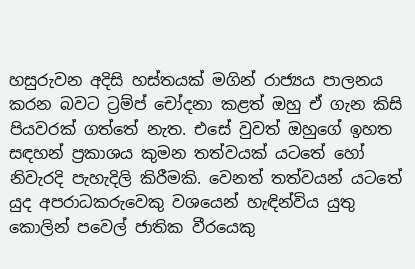හසුරුවන අදිසි හස්තයක් මගින් රාජ්‍යය පාලනය කරන බවට ට්‍රම්ප් චෝදනා කළත් ඔහු ඒ ගැන කිසි පියවරක් ගත්තේ නැත. එසේ වුවත් ඔහුගේ ඉහත සඳහන් ප්‍රකාශය කුමන තත්වයක් යටතේ හෝ නිවැරදි පැහැදිලි කිරීමකි. වෙනත් තත්වයන් යටතේ යුද අපරාධකරුවෙකු වශයෙන් හැඳින්විය යුතු කොලින් පවෙල් ජාතික වීරයෙකු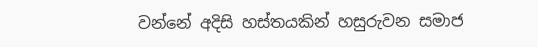වන්නේ අදිසි හස්තයකින් හසුරුවන සමාජ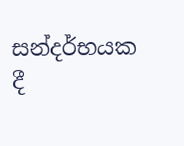සන්දර්භයක දී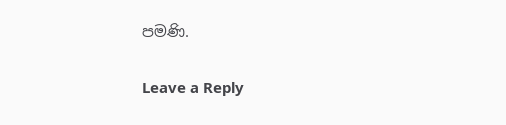පමණි.

Leave a Reply